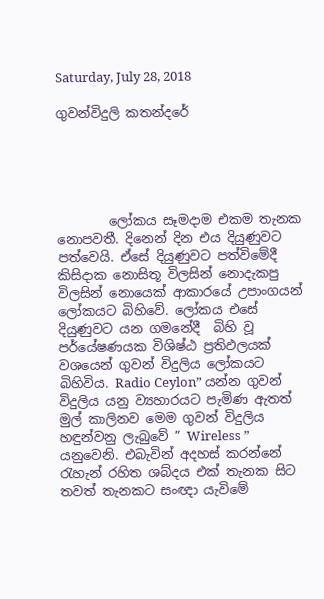Saturday, July 28, 2018

ගුවන්විදුලි කතන්දරේ





        ලෝකය සෑමදාම එකම තැනක නොපවතී. දිනෙන් දින එය දියුණුවට පත්වෙයි. ඒසේ දියුණුවට පත්විමේදී  කිසිදාක නොසිතූ විලසින් නොදැකපු විලසින් නොයෙක් ආකාරයේ උපාංගයන් ලෝකයට බිහිවේ. ලෝකය එසේ දියුණුවට යන ගමනේදී  බිහි වූ පර්යේෂණයක විශිෂ්ඨ ප්‍රතිඵලයක් වශයෙන් ගුවන් විදුලිය ලෝකයට බිහිවිය. Radio Ceylon” යන්න ගුවන් විදුලිය යනු ව්‍යහාරයට පැමිණ ඇතත් මුල් කාලිනව මෙම ගුවන් විදුලිය හඳුන්වනු ලැබුවේ ” Wireless ” යනුවෙනි. එබැවින් අදහස් කරන්නේ රැහැන් රහිත ශබ්දය එක් තැනක සිට තවත් තැනකට සංඥා යැවිමේ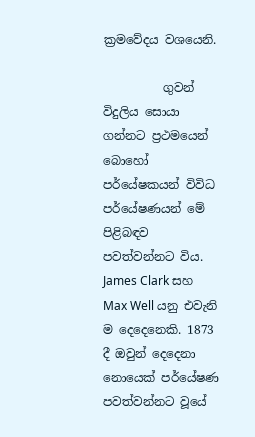ක්‍රමවේදය වශයෙනි.

          ගුවන් විදුලිය සොයා ගන්නට ප්‍රථමයෙන් බොහෝ පර්යේෂකයන් විවිධ පර්යේෂණයන් මේ පිළිබඳව පවත්වන්නට විය. James Clark සහ Max Well යනු එවැනි ම දෙදෙනෙකි. 1873 දී ඔවුන් දෙදෙනා නොයෙක් පර්යේෂණ පවත්වන්නට වූයේ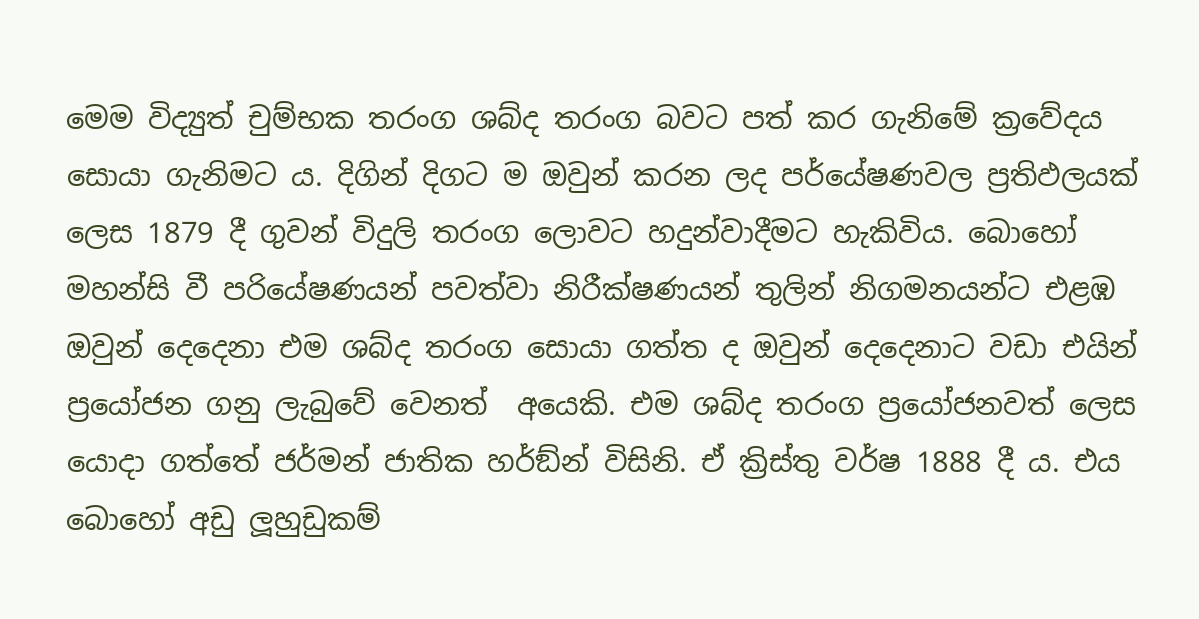මෙම විද්‍යුත් චුම්භක තරංග ශබ්ද තරංග බවට පත් කර ගැනිමේ ක්‍රවේදය සොයා ගැනිමට ය. දිගින් දිගට ම ඔවුන් කරන ලද පර්යේෂණවල ප්‍රතිඵලයක් ලෙස 1879 දී ගුවන් විදුලි තරංග ලොවට හදුන්වාදීමට හැකිවිය. බොහෝ මහන්සි වී පරියේෂණයන් පවත්වා නිරීක්ෂණයන් තුලින් නිගමනයන්ට එළඹ  ඔවුන් දෙදෙනා එම ශබ්ද තරංග සොයා ගත්ත ද ඔවුන් දෙදෙනාට වඩා එයින් ප්‍රයෝජන ගනු ලැබුවේ වෙනත්  අයෙකි. එම ශබ්ද තරංග ප්‍රයෝජනවත් ලෙස  යොදා ගත්තේ ජර්මන් ජාතික හර්ඞ්න් විසිනි. ඒ ක්‍රිස්තු වර්ෂ 1888 දී ය. එය බොහෝ අඩු ලූහුඩුකම්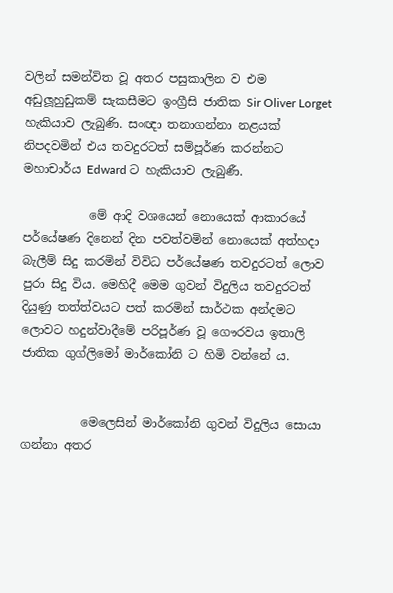වලින් සමන්විත වූ අතර පසුකාලින ව එම අඩුලූහුඩුකම් සැකසීමට ඉංග්‍රීසි ජාතික Sir Oliver Lorget  හැකියාව ලැබුණි. සංඥා තනාගන්නා නළයක් නිපදවමින් එය තවදුරටත් සම්පූර්ණ කරන්නට  මහාචාර්ය Edward ට හැකියාව ලැබුණී.

           මේ ආදි වශයෙන් නොයෙක් ආකාරයේ පර්යේෂණ දිනෙන් දින පවත්වමින් නොයෙක් අත්හදා බැලීම් සිදු කරමින් විවිධ පර්යේෂණ තවදුරටත් ලොව පුරා සිදු විය. මෙහිදී මෙම ගුවන් විදුලිය තවදුරටත් දියුණු තත්ත්වයට පත් කරමින් සාර්ථක අන්දමට ලොවට හදුන්වාදීමේ පරිපූර්ණ වූ ගෞරවය ඉතාලි ජාතික ගුග්ලිමෝ මාර්කෝනි ට හිමි වන්නේ ය.


          මෙලෙසින් මාර්කෝනි ගුවන් විදුලිය සොයා ගන්නා අතර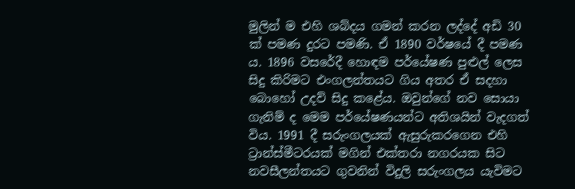මුලින් ම එහි ශබ්දය ගමන් කරන ලද්දේ අඩි 30 ක් පමණ දුරට පමණි. ඒ 1890 වර්ෂයේ දී පමණ ය. 1896 වසරේදී හොඳම පර්යේෂණ පුළුල් ලෙස සිදු කිරිමට එංගලන්තයට ගිය අතර ඒ සදහා බොහෝ උදව් සිදු කළේය. ඔවුන්ගේ නව සොයා ගැනිම් ද මෙම පර්යේෂණයන්ට අතිශයින් වැදගත් විය. 1991 දී සරුංගලයක් ඇසුරුකරගෙන එහි ට්‍රාන්ස්මීටරයක් මගින් එක්තරා නගරයක සිට නවසීලන්තයට ගුවනින් විදුලි සරුංගලය යැවිමට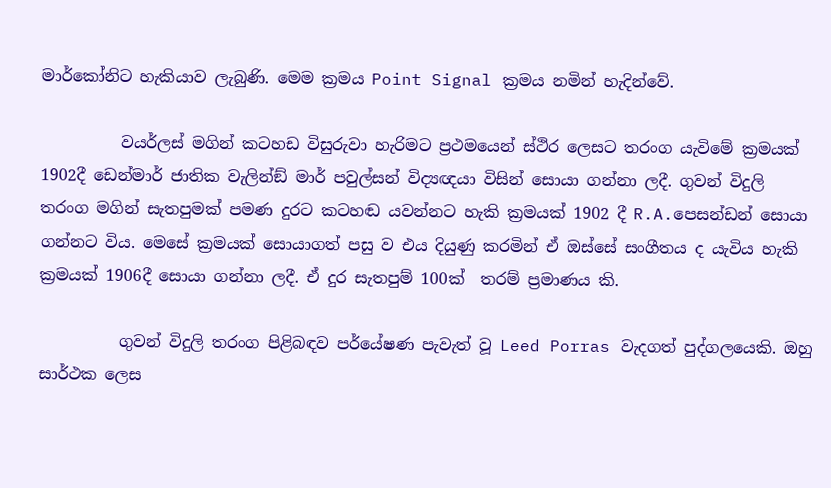මාර්කෝනිට හැකියාව ලැබුණි. මෙම ක්‍රමය Point Signal ක්‍රමය නමින් හැදින්වේ.

          වයර්ලස් මගින් කටහඩ විසුරුවා හැරිමට ප්‍රථමයෙන් ස්ථිර ලෙසට තරංග යැවිමේ ක්‍රමයක් 1902දී ඩෙන්මාර් ජාතික වැලින්ඞ් මාර් පවුල්සන් විද්‍යඥයා විසින් සොයා ගන්නා ලදී. ගුවන් විදුලි තරංග මගින් සැතපුමක් පමණ දුරට කටහඬ යවන්නට හැකි ක්‍රමයක් 1902 දී R.A.පෙසන්ඩන් සොයා ගන්නට විය. මෙසේ ක්‍රමයක් සොයාගත් පසු ව එය දියුණු කරමින් ඒ ඔස්සේ සංගීතය ද යැවිය හැකි ක්‍රමයක් 1906දී සොයා ගන්නා ලදී. ඒ දුර සැතපුම් 100ක්  තරම් ප්‍රමාණය කි.

          ගුවන් විදුලි තරංග පිළිබඳව පර්යේෂණ පැවැත් වූ Leed Porras වැදගත් පුද්ගලයෙකි. ඔහු සාර්ථක ලෙස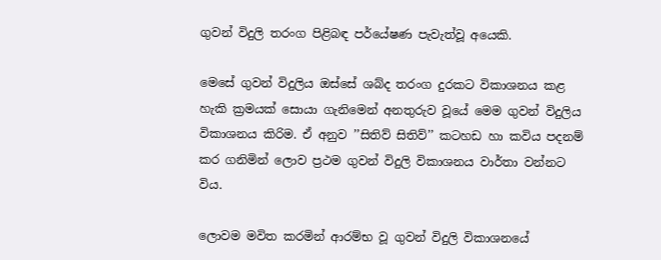ගුවන් විදුලි තරංග පිළිබඳ පර්යේෂණ පැවැත්වූ අයෙකි.

මෙසේ ගුවන් විදුලිය ඔස්සේ ශබ්ද තරංග දුරකට විකාශනය කළ හැකි ක්‍රමයක් සොයා ගැනිමෙන් අනතුරුව වූයේ මෙම ගුවන් විදුලිය විකාශනය කිරිම. ඒ අනුව ’’සිතිව් සිතිව්’’ කටහඩ හා කවිය පදනම් කර ගනිමින් ලොව ප්‍රථම ගුවන් විදුලි විකාශනය වාර්තා වන්නට විය.

ලොවම මවිත කරමින් ආරම්භ වූ ගුවන් විදුලි විකාශනයේ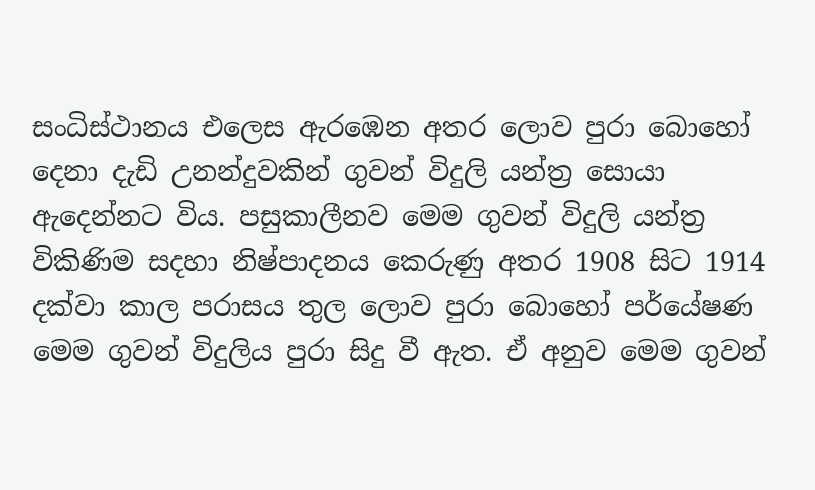සංධිස්ථානය එලෙස ඇරඹෙන අතර ලොව පුරා බොහෝ දෙනා දැඩි උනන්දුවකින් ගුවන් විදුලි යන්ත්‍ර සොයා ඇදෙන්නට විය. පසුකාලීනව මෙම ගුවන් විදුලි යන්ත්‍ර විකිණිම සදහා නිෂ්පාදනය කෙරුණු අතර 1908 සිට 1914 දක්වා කාල පරාසය තුල ලොව පුරා බොහෝ පර්යේෂණ මෙම ගුවන් විදුලිය පුරා සිදු වී ඇත. ඒ අනුව මෙම ගුවන්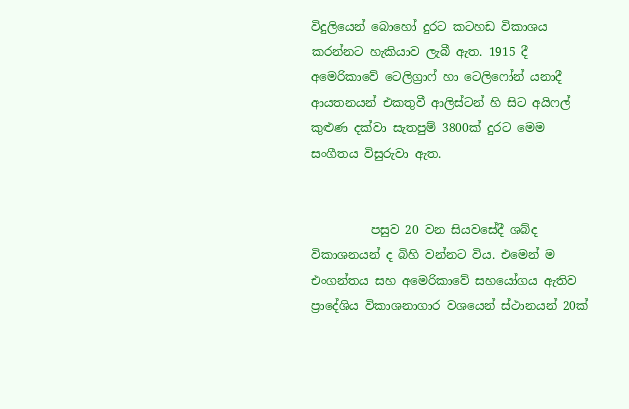විදුලියෙන් බොහෝ දුරට කටහඩ විකාශය කරන්නට හැකියාව ලැබී ඇත. 1915 දී අමෙරිකාවේ ටෙලිග්‍රාෆ් හා ටෙලිෆෝන් යනාදී ආයතනයන් එකතුවී ආලිස්ටන් හි සිට අයිෆල් කුළුණ දක්වා සැතපුම් 3800ක් දුරට මෙම සංගීතය විසුරුවා ඇත.


          පසුව 20 වන සියවසේදී ශබ්ද විකාශනයන් ද බිහි වන්නට විය. එමෙන් ම එංගන්තය සහ අමෙරිකාවේ සහයෝගය ඇතිව ප්‍රාදේශිය විකාශනාගාර වශයෙන් ස්ථානයන් 20ක්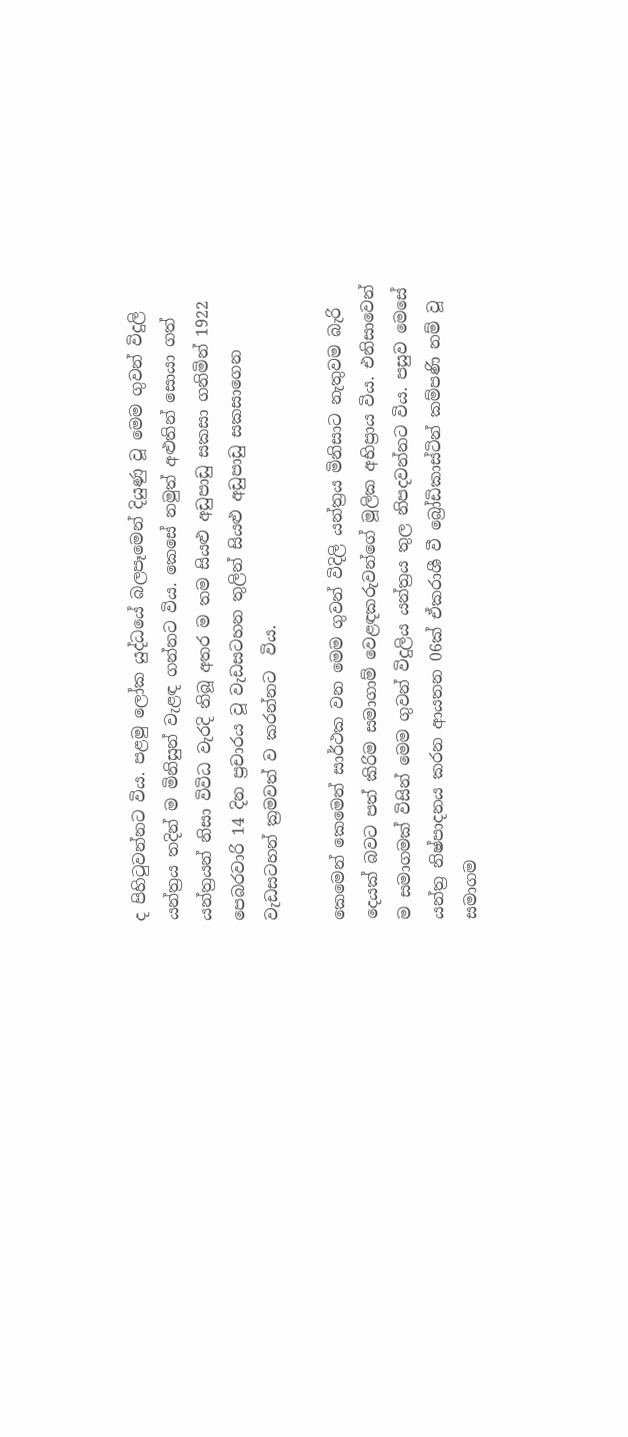ද පිහිටුවන්නට විය. පළමු ලෝක යුද්ධයේ බලපෑමෙන් දියුණු වූ මෙම ගුවන් විදුලි යන්ත්‍රය තදින් ම මිනිසුන් වැළඳ ගන්නට විය. කෙසේ නමුත් අළුතින් සොයා ගත් යන්ත්‍රයන් නිසා විවිධ වැරදි තිබූ අතර ම තම සියළු අඩුපාඩු සකසා ගනිමින් 1922 පෙබරවාරි 14 දින ප්‍රචාරය වූ වැඩසටහන තුලින් සියළු අඩුපාඩු සකසාගෙන වැඩසටහන් ක්‍රමවත් ව කරන්නට  විය.

කෙමෙන් කෙමෙන් සාර්ථක වන මෙම ගුවන් විදිලි යන්ත්‍රය මිනිසාට නැතුවම බැරි දෙයක් බවට පත් කිරිම සමාගාම් වෙළඳකරුවන්ගේ මූලික අභිප්‍රාය විය. එනිසාවෙන් ම සමාගමක් විසින් මෙම ගුවන් විදුලිය යන්ත්‍රය තුල නිපදවන්නට විය. පසුව මෙසේ යන්ත්‍ර නිෂ්පාදනය කරන ආයතන 06ක් ඒකරාශී වී බ්‍රෝඩිකාස්ටින් කම්පණි නම් වූ සමාගම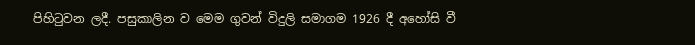පිහිටුවන ලදී. පසුකාලින ව මෙම ගුවන් විදුලි සමාගම 1926 දී අහෝසි වී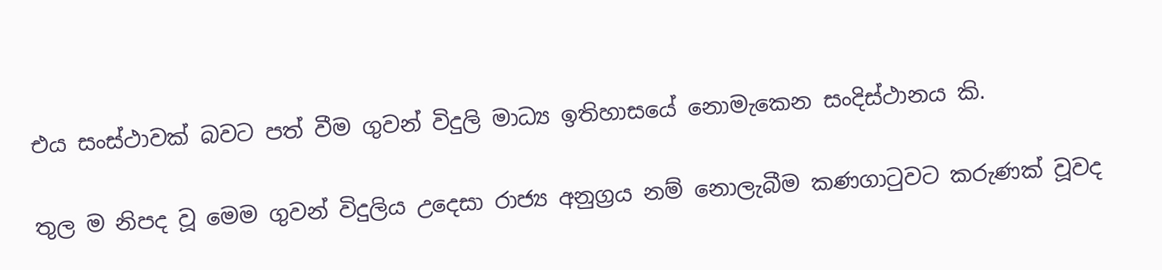එය සංස්ථාවක් බවට පත් වීම ගුවන් විදුලි මාධ්‍ය ඉතිහාසයේ නොමැකෙන සංදිස්ථානය කි.

තුල ම නිපද වූ මෙම ගුවන් විදුලිය උදෙසා රාජ්‍ය අනුග්‍රය නම් නොලැබීම කණගාටුවට කරුණක් වූවද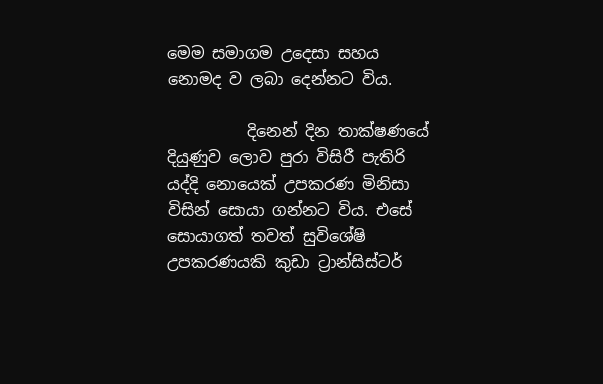මෙම සමාගම උදෙසා සහය නොමද ව ලබා දෙන්නට විය.

          දිනෙන් දින තාක්ෂණයේ දියුණුව ලොව පුරා විසිරී පැතිරි යද්දි නොයෙක් උපකරණ මිනිසා විසින් සොයා ගන්නට විය. එසේ සොයාගත් තවත් සුවිශේෂි උපකරණයකි කුඩා ට්‍රාන්සිස්ටර්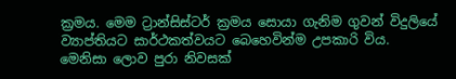ක්‍රමය. මෙම ට්‍රාන්සිස්ටර් ක්‍රමය සොයා ගැනිම ගුවන් විදුලියේ ව්‍යාප්තියට සාර්ථකත්වයට බෙහෙවින්ම උපකාරි විය. මෙනිසා ලොව පුරා නිවසක්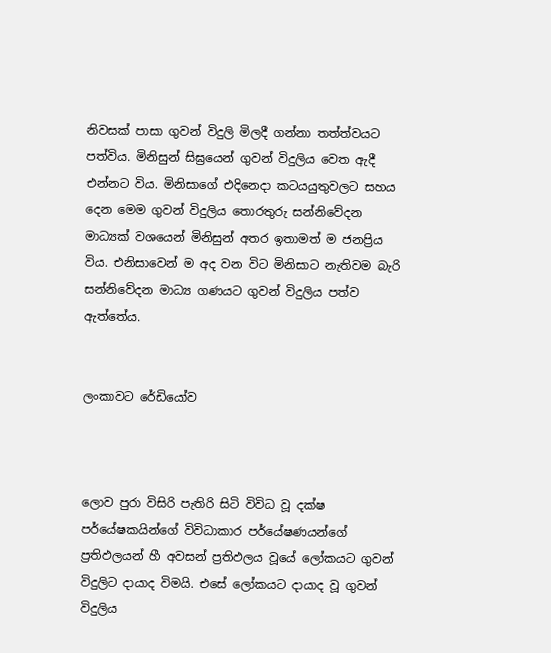නිවසක් පාසා ගුවන් විදුලි මිලදී ගන්නා තත්ත්වයට පත්විය. මිනිසුන් සිඝ්‍රයෙන් ගුවන් විදුලිය වෙත ඇදී එන්නට විය. මිනිසාගේ එදිනෙදා කටයයුතුවලට සහය දෙන මෙම ගුවන් විදුලිය තොරතුරු සන්නිවේදන මාධ්‍යක් වශයෙන් මිනිසුන් අතර ඉතාමත් ම ජනප්‍රිය විය. එනිසාවෙන් ම අද වන විට මිනිසාට නැතිවම බැරි සන්නිවේදන මාධ්‍ය ගණයට ගුවන් විදුලිය පත්ව ඇත්තේය.


ලංකාවට රේඩියෝව



ලොව පුරා විසිරි පැතිරි සිටි විවිධ වූ දක්ෂ පර්යේෂකයින්ගේ විවිධාකාර පර්යේෂණයන්ගේ ප්‍රතිඵලයන් හී අවසන් ප්‍රතිඵලය වූයේ ලෝකයට ගුවන් විදුලිට දායාද විමයි. එසේ ලෝකයට දායාද වූ ගුවන් විදුලිය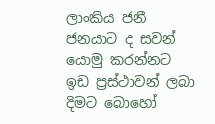ලාංකිය ජනී ජනයාට ද සවන් යොමු කරන්නට ඉඩ ප්‍රස්ථාවන් ලබා දිමට බොහෝ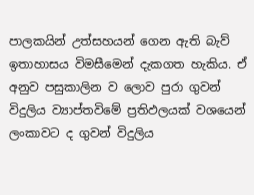පාලකයින් උත්සහයන් ගෙන ඇති බැව් ඉතාහාසය විමසීමෙන් දැකගත හැකිය. ඒ අනුව පසුකාලින ව ලොව පුරා ගුවන් විදුලිය ව්‍යාප්තවිමේ ප්‍රතිඵලයක් වශයෙන් ලංකාවට ද ගුවන් විදුලිය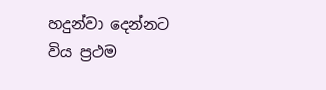හදුන්වා දෙන්නට විය ප්‍රථම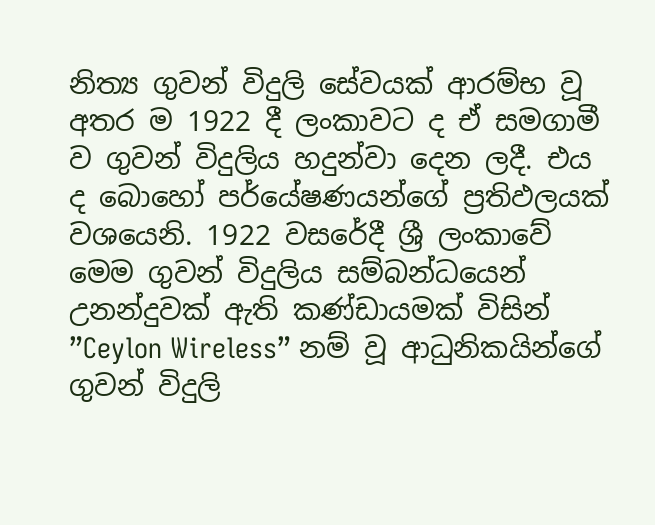නිත්‍ය ගුවන් විදුලි සේවයක් ආරම්භ වූ අතර ම 1922 දී ලංකාවට ද ඒ සමගාමී ව ගුවන් විදුලිය හදුන්වා දෙන ලදී. එය ද බොහෝ පර්යේෂණයන්ගේ ප්‍රතිඵලයක් වශයෙනි. 1922 වසරේදී ශ්‍රී ලංකාවේ මෙම ගුවන් විදුලිය සම්බන්ධයෙන් උනන්දුවක් ඇති කණ්ඩායමක් විසින් ”Ceylon Wireless” නම් වූ ආධුනිකයින්ගේ ගුවන් විදුලි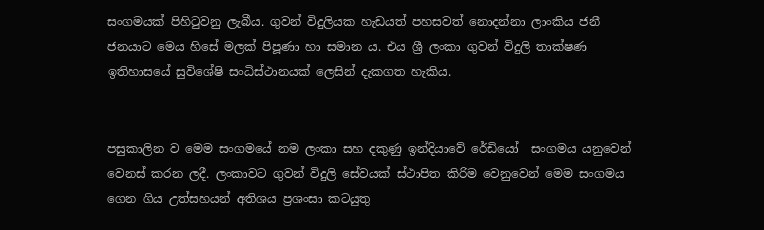සංගමයක් පිහිටුවනු ලැබීය. ගුවන් විදුලියක හැඩයත් පහසවත් නොදන්නා ලාංකිය ජනී ජනයාට මෙය හිසේ මලක් පිපූණා හා සමාන ය. එය ශ්‍රී ලංකා ගුවන් විදුලි තාක්ෂණ ඉතිහාසයේ සුවිශේෂි සංධිස්ථානයක් ලෙසින් දැකගත හැකිය.


පසුකාලින ව මෙම සංගමයේ නම ලංකා සහ දකුණු ඉන්දියාවේ රේඩියෝ  සංගමය යනුවෙන් වෙනස් කරන ලදී. ලංකාවට ගුවන් විදුලි සේවයක් ස්ථාපිත කිරිම වෙනුවෙන් මෙම සංගමය ගෙන ගිය උත්සහයන් අතිශය ප්‍රශංසා කටයුතු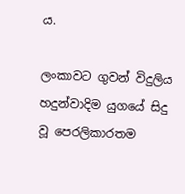ය.

ලංකාවට ගුවන් විදුලිය හදුන්වාදිම යුගයේ සිදු වූ පෙරලිකාරතම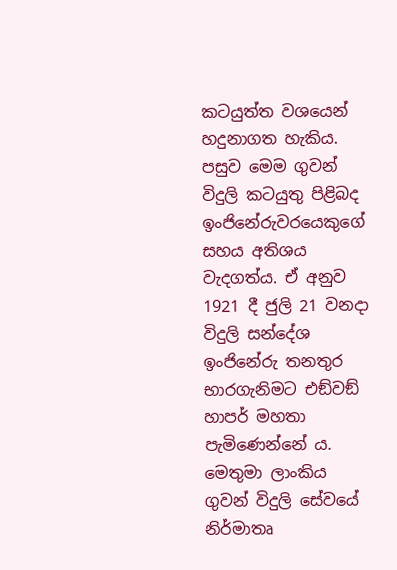කටයුත්ත වශයෙන් හදුනාගත හැකිය. පසුව මෙම ගුවන්  විදුලි කටයුතු පිළිබද ඉංජිනේරුවරයෙකුගේ සහය අතිශය වැදගත්ය. ඒ අනුව 1921 දී ජුලි 21 වනදා විදුලි සන්දේශ ඉංජිනේරු තනතුර භාරගැනිමට එඞ්වඞ් හාපර් මහතා පැමිණෙන්නේ ය. මෙතුමා ලාංකිය ගුවන් විදුලි සේවයේ නිර්මාතෘ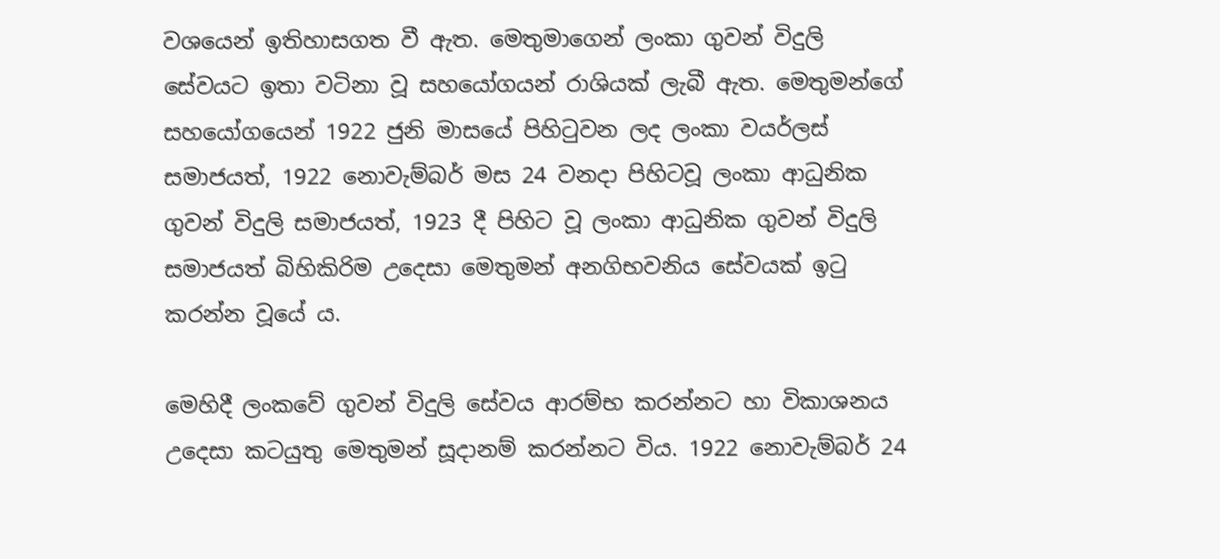වශයෙන් ඉතිහාසගත වී ඇත. මෙතුමාගෙන් ලංකා ගුවන් විදුලි සේවයට ඉතා වටිනා වූ සහයෝගයන් රාශියක් ලැබී ඇත. මෙතුමන්ගේ සහයෝගයෙන් 1922 ජුනි මාසයේ පිහිටුවන ලද ලංකා වයර්ලස් සමාජයත්, 1922 නොවැම්බර් මස 24 වනදා පිහිටවූ ලංකා ආධුනික ගුවන් විදුලි සමාජයත්, 1923 දී පිහිට වූ ලංකා ආධුනික ගුවන් විදුලි සමාජයත් බිහිකිරිම උදෙසා මෙතුමන් අනගිභවනිය සේවයක් ඉටු කරන්න වූයේ ය.

මෙහිදී ලංකවේ ගුවන් විදුලි සේවය ආරම්භ කරන්නට හා විකාශනය උදෙසා කටයුතු මෙතුමන් සූදානම් කරන්නට විය. 1922 නොවැම්බර් 24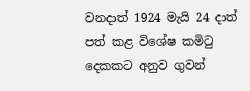වනදාත් 1924 මැයි 24 දාත් පත් කළ විශේෂ කමිටු දෙකකට අනුව ගුවන්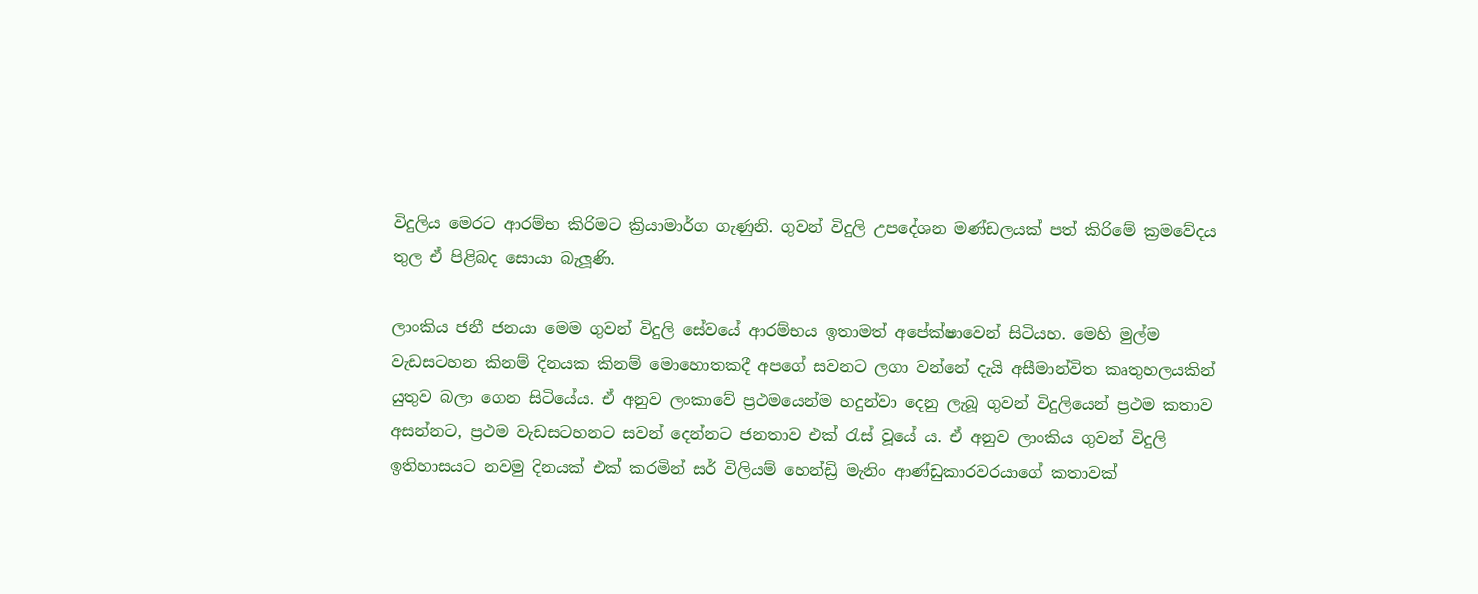විදුලිය මෙරට ආරම්භ කිරිමට ක්‍රියාමාර්ග ගැණුනි. ගුවන් විදුලි උපදේශන මණ්ඩලයක් පත් කිරිමේ ක්‍රමවේදය තුල ඒ පිළිබද සොයා බැලූණි.

ලාංකිය ජනී ජනයා මෙම ගුවන් විදුලි සේවයේ ආරම්භය ඉතාමත් අපේක්ෂාවෙන් සිටියහ. මෙහි මුල්ම වැඩසටහන කිනම් දිනයක කිනම් මොහොතකදී අපගේ සවනට ලගා වන්නේ දැයි අසීමාන්විත කෘතුහලයකින් යුතුව බලා ගෙන සිටියේය. ඒ අනුව ලංකාවේ ප්‍රථමයෙන්ම හදුන්වා දෙනු ලැබූ ගුවන් විදුලියෙන් ප්‍රථම කතාව අසන්නට, ප්‍රථම වැඩසටහනට සවන් දෙන්නට ජනතාව එක් රැස් වූයේ ය. ඒ අනුව ලාංකිය ගුවන් විදුලි ඉතිහාසයට නවමු දිනයක් එක් කරමින් සර් විලියම් හෙන්ඩ්‍රි මැනිං ආණ්ඩුකාරවරයාගේ කතාවක්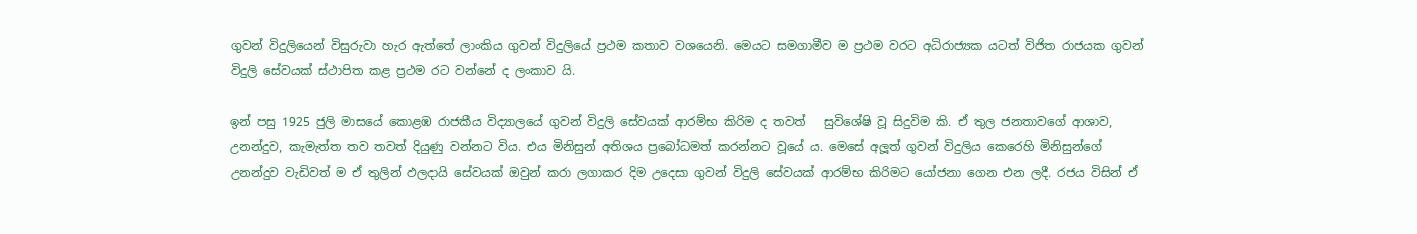ගුවන් විදුලියෙන් විසුරුවා හැර ඇත්තේ ලාංකිය ගුවන් විදුලියේ ප්‍රථම කතාව වශයෙනි. මෙයට සමගාමීව ම ප්‍රථම වරට අධිරාජ්‍යක යටත් විජිත රාජයක ගුවන් විදුලි සේවයක් ස්ථාපිත කළ ප්‍රථම රට වන්නේ ද ලංකාව යි.

ඉන් පසු 1925 ජුලි මාසයේ කොළඹ රාජකීය විද්‍යාලයේ ගුවන් විදුලි සේවයක් ආරම්භ කිරිම ද තවත්   සුවිශේෂි වූ සිදුවිම කි. ඒ තුල ජනතාවගේ ආශාව, උනන්දුව, කැමැත්ත තව තවත් දියුණු වන්නට විය. එය මිනිසුන් අතිශය ප්‍රබෝධමත් කරන්නට වූයේ ය. මෙසේ අලූත් ගුවන් විදුලිය කෙරෙහි මිනිසුන්ගේ උනන්දුව වැඩිවත් ම ඒ තුලින් ඵලදායි සේවයක් ඔවුන් කරා ලගාකර දිම උදෙසා ගුවන් විදුලි සේවයක් ආරම්භ කිරිමට යෝජනා ගෙන එන ලදී. රජය විසින් ඒ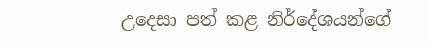උදෙසා පත් කළ නිර්දේශයන්ගේ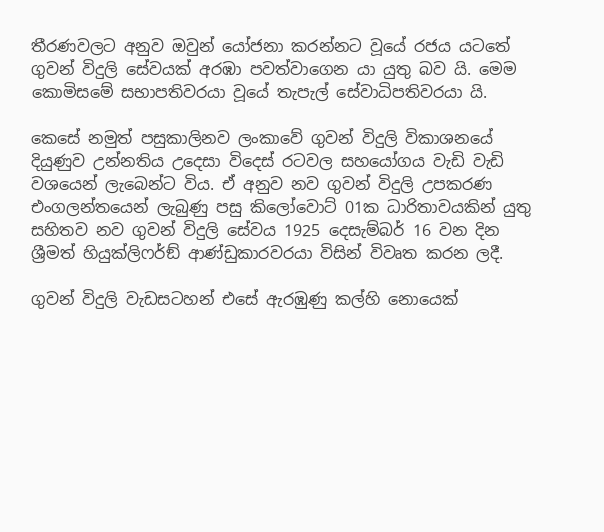තීරණවලට අනුව ඔවුන් යෝජනා කරන්නට වූයේ රජය යටතේ ගුවන් විදුලි සේවයක් අරඹා පවත්වාගෙන යා යුතු බව යි. මෙම කොමිසමේ සභාපතිවරයා වූයේ තැපැල් සේවාධිපතිවරයා යි.

කෙසේ නමුත් පසුකාලිනව ලංකාවේ ගුවන් විදුලි විකාශනයේ දියුණුව උන්නතිය උදෙසා විදෙස් රටවල සහයෝගය වැඩි වැඩි වශයෙන් ලැබෙන්ට විය. ඒ අනුව නව ගුවන් විදුලි උපකරණ එංගලන්තයෙන් ලැබුණු පසු කිලෝවොට් 01ක ධාරිතාවයකින් යුතු සහිතව නව ගුවන් විදුලි සේවය 1925 දෙසැම්බර් 16 වන දින ශ්‍රීමත් හියුක්ලිෆර්ඞ් ආණ්ඩුකාරවරයා විසින් විවෘත කරන ලදී.

ගුවන් විදුලි වැඩසටහන් එසේ ඇරඹුණු කල්හි නොයෙක්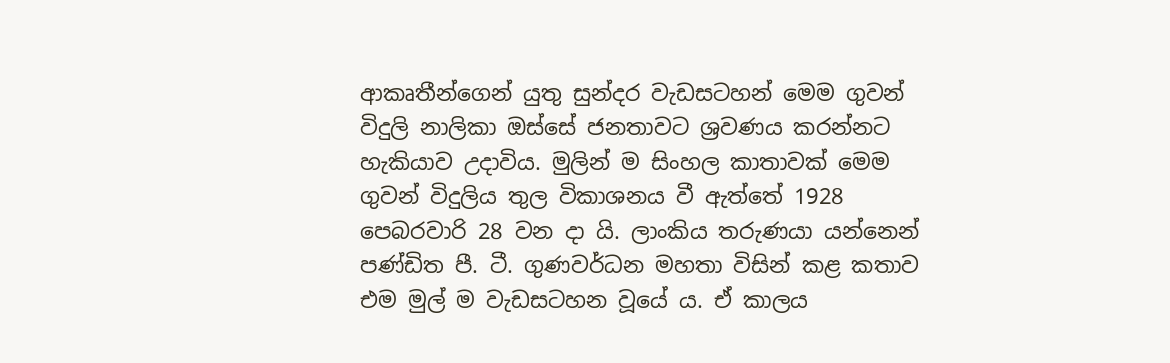ආකෘතීන්ගෙන් යුතු සුන්දර වැඩසටහන් මෙම ගුවන් විදුලි නාලිකා ඔස්සේ ජනතාවට ශ්‍රවණය කරන්නට හැකියාව උදාවිය. මුලින් ම සිංහල කාතාවක් මෙම ගුවන් විදුලිය තුල විකාශනය වී ඇත්තේ 1928 පෙබරවාරි 28 වන දා යි. ලාංකිය තරුණයා යන්නෙන් පණ්ඩිත පී. ටී. ගුණවර්ධන මහතා විසින් කළ කතාව එම මුල් ම වැඩසටහන වූයේ ය. ඒ කාලය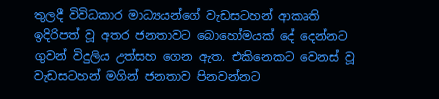තුලදී විවිධකාර මාධ්‍යයන්ගේ වැඩසටහන් ආකෘති ඉදිරිපත් වූ අතර ජනතාවට බොහෝමයක් දේ දෙන්නට ගුවන් විදුලිය උත්සහ ගෙන ඇත. එකිනෙකට වෙනස් වූ වැඩසටහන් මගින් ජනතාව පිනවන්නට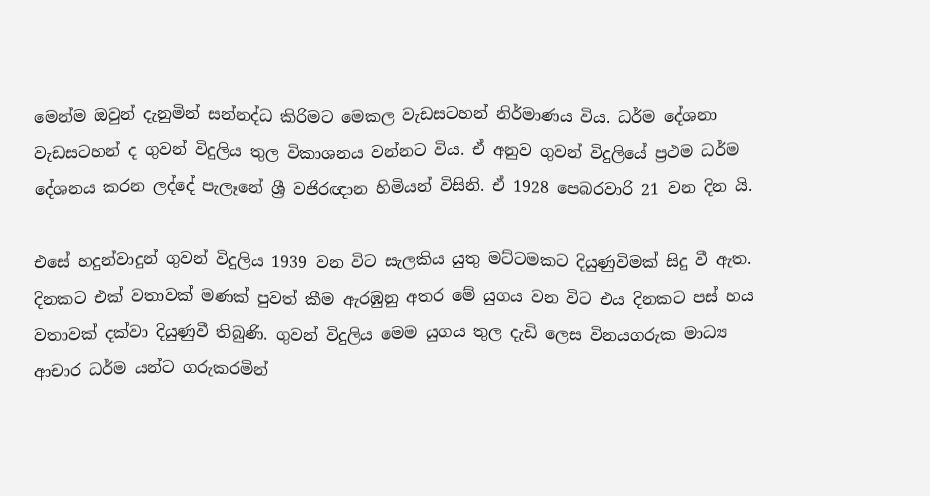මෙන්ම ඔවුන් දැනුමින් සන්නද්ධ කිරිමට මෙකල වැඩසටහන් නිර්මාණය විය. ධර්ම දේශනා වැඩසටහන් ද ගුවන් විදුලිය තුල විකාශනය වන්නට විය. ඒ අනුව ගුවන් විදුලියේ ප්‍රථම ධර්ම දේශනය කරන ලද්දේ පැලෑනේ ශ්‍රී වජිරඥාන හිමියන් විසිනි. ඒ 1928 පෙබරවාරි 21 වන දින යි.

එසේ හදුන්වාදුන් ගුවන් විදුලිය 1939 වන විට සැලකිය යුතු මට්ටමකට දියුණුවිමක් සිදු වී ඇත. දිනකට එක් වතාවක් මණක් පුවත් කීම ඇරඹුනු අතර මේ යුගය වන විට එය දිනකට පස් හය වතාවක් දක්වා දියුණුවී තිබුණි. ගුවන් විදුලිය මෙම යුගය තුල දැඩි ලෙස විනයගරුක මාධ්‍ය ආචාර ධර්ම යන්ට ගරුකරමින්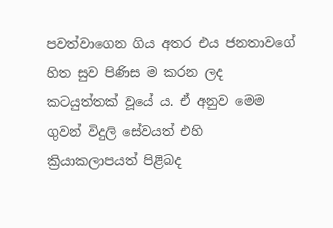පවත්වාගෙන ගිය අතර එය ජනතාවගේ හිත සුව පිණිස ම කරන ලද කටයුත්තක් වූයේ ය. ඒ අනුව මෙම ගුවන් විදුලි සේවයත් එහි ක්‍රියාකලාපයත් පිළිබද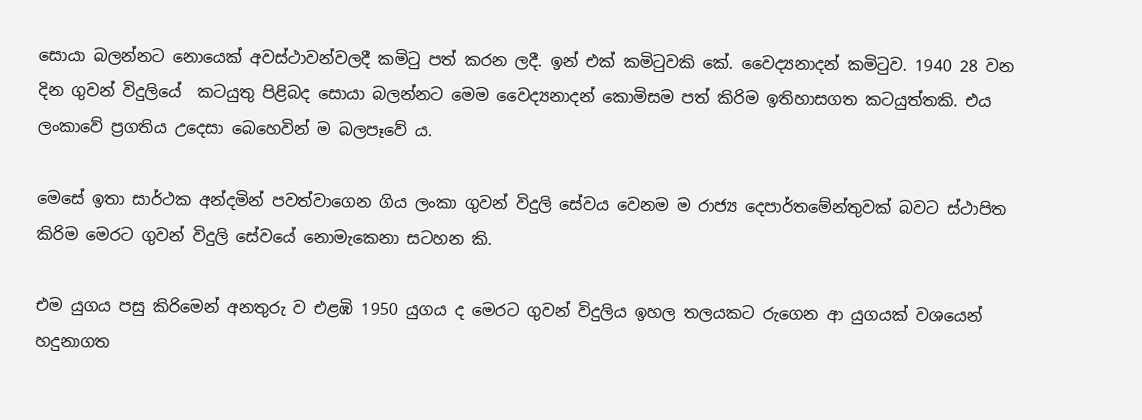සොයා බලන්නට නොයෙක් අවස්ථාවන්වලදී කමිටු පත් කරන ලදී. ඉන් එක් කමිටුවකි කේ. වෛද්‍යනාදන් කමිටුව. 1940 28 වන දින ගුවන් විදුලියේ  කටයුතු පිළිබද සොයා බලන්නට මෙම වෛද්‍යනාදන් කොමිසම පත් කිරිම ඉතිහාසගත කටයුත්තකි. එය ලංකාවේ ප්‍රගතිය උදෙසා බෙහෙවින් ම බලපෑවේ ය.

මෙසේ ඉතා සාර්ථක අන්දමින් පවත්වාගෙන ගිය ලංකා ගුවන් විදුලි සේවය වෙනම ම රාජ්‍ය දෙපාර්තමේන්තුවක් බවට ස්ථාපිත කිරිම මෙරට ගුවන් විදුලි සේවයේ නොමැකෙනා සටහන කි.

එම යුගය පසු කිරිමෙන් අනතුරු ව එළඹි 1950 යුගය ද මෙරට ගුවන් විදුලිය ඉහල තලයකට රුගෙන ආ යුගයක් වශයෙන් හදුනාගත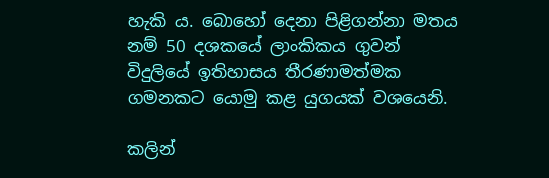හැකි ය. බොහෝ දෙනා පිළිගන්නා මතය නම් 50 දශකයේ ලාංකිකය ගුවන් විදුලියේ ඉතිහාසය තීරණාමත්මක ගමනකට යොමු කළ යුගයක් වශයෙනි.

කලින්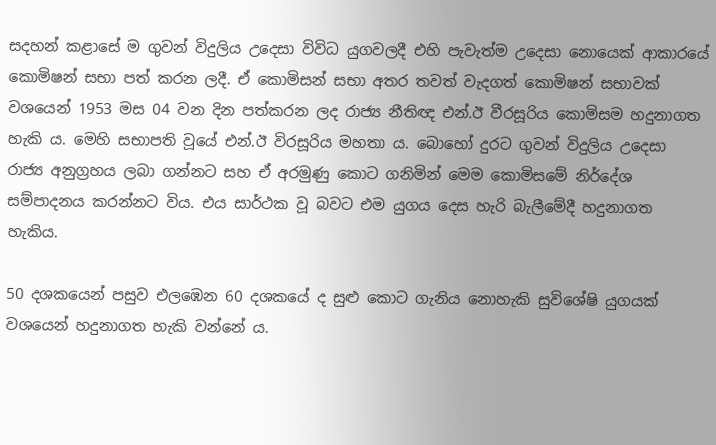සදහන් කළාසේ ම ගුවන් විදුලිය උදෙසා විවිධ යුගවලදී එහි පැවැත්ම උදෙසා නොයෙක් ආකාරයේ කොමිෂන් සභා පත් කරන ලදී. ඒ කොමිසන් සභා අතර තවත් වැදගත් කොමිෂන් සභාවක් වශයෙන් 1953 මස 04 වන දින පත්කරන ලද රාජ්‍ය නීතිඥ එන්.ඊ වීරසූරිය කොමිසම හදුනාගත හැකි ය. මෙහි සභාපති වූයේ එන්.ඊ විරසූරිය මහතා ය. බොහෝ දුරට ගුවන් විදුලිය උදෙසා  රාජ්‍ය අනුග්‍රහය ලබා ගන්නට සහ ඒ අරමුණු කොට ගනිමින් මෙම කොමිසමේ නිර්දේශ සම්පාදනය කරන්නට විය. එය සාර්ථක වූ බවට එම යුගය දෙස හැරි බැලීමේදී හදුනාගත හැකිය.

50 දශකයෙන් පසුව එලඹෙන 60 දශකයේ ද සුළු කොට ගැනිය නොහැකි සුවිශේෂි යුගයක් වශයෙන් හදුනාගත හැකි වන්නේ ය.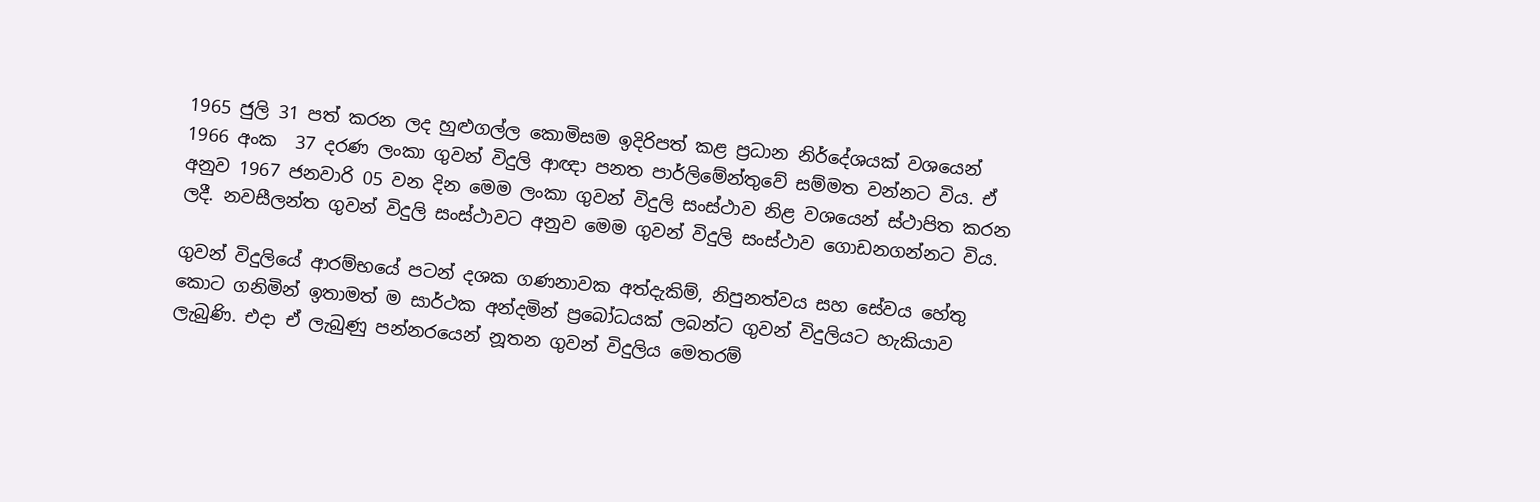1965 ජුලි 31 පත් කරන ලද හුළුගල්ල කොමිසම ඉදිරිපත් කළ ප්‍රධාන නිර්දේශයක් වශයෙන් 1966 අංක  37 දරණ ලංකා ගුවන් විදුලි ආඥා පනත පාර්ලිමේන්තුවේ සම්මත වන්නට විය. ඒ අනුව 1967 ජනවාරි 05 වන දින මෙම ලංකා ගුවන් විදුලි සංස්ථාව නිළ වශයෙන් ස්ථාපිත කරන ලදී. නවසීලන්ත ගුවන් විදුලි සංස්ථාවට අනුව මෙම ගුවන් විදුලි සංස්ථාව ගොඩනගන්නට විය.

ගුවන් විදුලියේ ආරම්භයේ පටන් දශක ගණනාවක අත්දැකිම්, නිපුනත්වය සහ සේවය හේතු කොට ගනිමින් ඉතාමත් ම සාර්ථක අන්දමින් ප්‍රබෝධයක් ලබන්ට ගුවන් විදුලියට හැකියාව ලැබුණි. එදා ඒ ලැබුණු පන්නරයෙන් නූතන ගුවන් විදුලිය මෙතරම්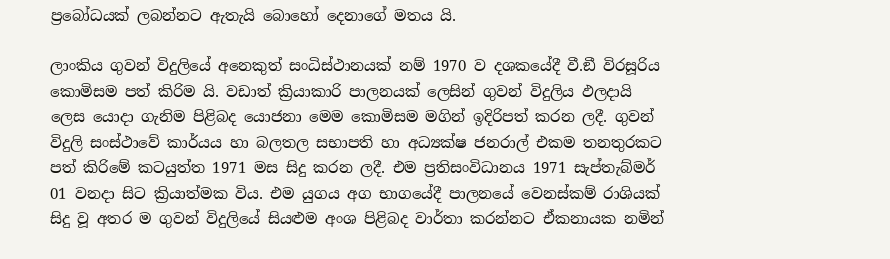ප්‍රබෝධයක් ලබන්නට ඇතැයි බොහෝ දෙනාගේ මතය යි.

ලාංකිය ගුවන් විදුලියේ අනෙකුත් සංධිස්ථානයක් නම් 1970 ව දශකයේදී වී.ඞී විරසූරිය කොමිසම පත් කිරිම යි. වඩාත් ක්‍රියාකාරි පාලනයක් ලෙසින් ගුවන් විදුලිය ඵලදායි ලෙස යොදා ගැනිම පිළිබද යොජනා මෙම කොමිසම මගින් ඉදිරිපත් කරන ලදී. ගුවන් විදුලි සංස්ථාවේ කාර්යය හා බලතල සභාපති හා අධ්‍යක්ෂ ජනරාල් එකම තනතුරකට පත් කිරිමේ කටයුත්ත 1971 මස සිදු කරන ලදී. එම ප්‍රතිසංවිධානය 1971 සැප්තැබ්මර් 01 වනදා සිට ක්‍රියාත්මක විය. එම යුගය අග භාගයේදී පාලනයේ වෙනස්කම් රාශියක් සිදු වූ අතර ම ගුවන් විදුලියේ සියළුම අංශ පිළිබද වාර්තා කරන්නට ඒකනායක නමින්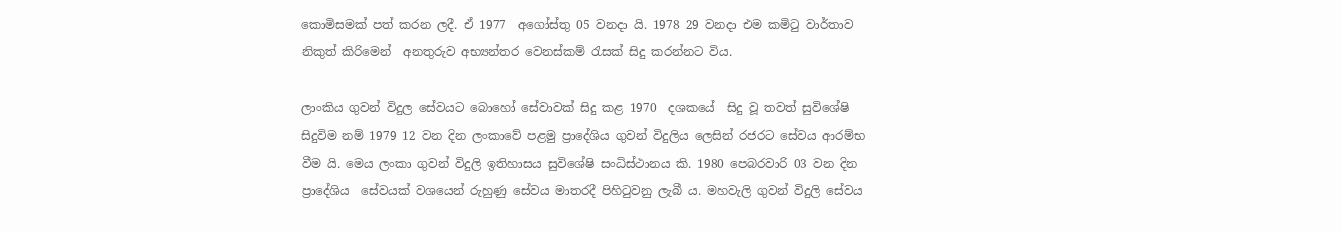කොමිසමක් පත් කරන ලදී. ඒ 1977  අගෝස්තු 05 වනදා යි. 1978 29 වනදා එම කමිටු වාර්තාව නිකුත් කිරිමෙන්  අනතුරුව අභ්‍යන්තර වෙනස්කම් රැසක් සිදු කරන්නට විය.

ලාංකිය ගුවන් විදුල සේවයට බොහෝ සේවාවක් සිදු කළ 1970  දශකයේ  සිදු වූ තවත් සුවිශේෂි සිදුවිම නම් 1979 12 වන දින ලංකාවේ පළමු ප්‍රාදේශිය ගුවන් විදුලිය ලෙසින් රජරට සේවය ආරම්භ වීම යි. මෙය ලංකා ගුවන් විදුලි ඉතිහාසය සුවිශේෂි සංධිස්ථානය කි. 1980 පෙබරවාරි 03 වන දින ප්‍රාදේශිය  සේවයක් වශයෙන් රුහුණු සේවය මාතරදී පිහිටුවනු ලැබී ය. මහවැලි ගුවන් විදුලි සේවය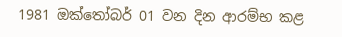1981 ඔක්තෝබර් 01 වන දින ආරම්භ කළ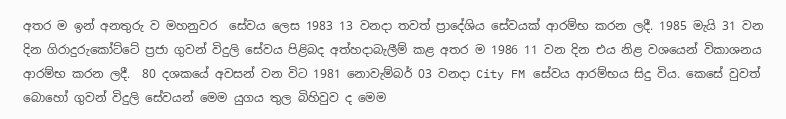අතර ම ඉන් අනතුරු ව මහනුවර  සේවය ලෙස 1983 13 වනදා තවත් ප්‍රාදේශිය සේවයක් ආරම්භ කරන ලදී. 1985 මැයි 31 වන දින ගිරාදුරුකෝට්ටේ ප්‍රජා ගුවන් විදුලි සේවය පිළිබද අත්හදාබැලීම් කළ අතර ම 1986 11 වන දින එය නිළ වශයෙන් විකාශනය ආරම්භ කරන ලදී.  80 දශකයේ අවසන් වන විට 1981 නොවැම්බර් 03 වනදා City FM සේවය ආරම්භය සිදු විය. කෙසේ වුවත් බොහෝ ගුවන් විදුලි සේවයන් මෙම යුගය තුල බිහිවුව ද මෙම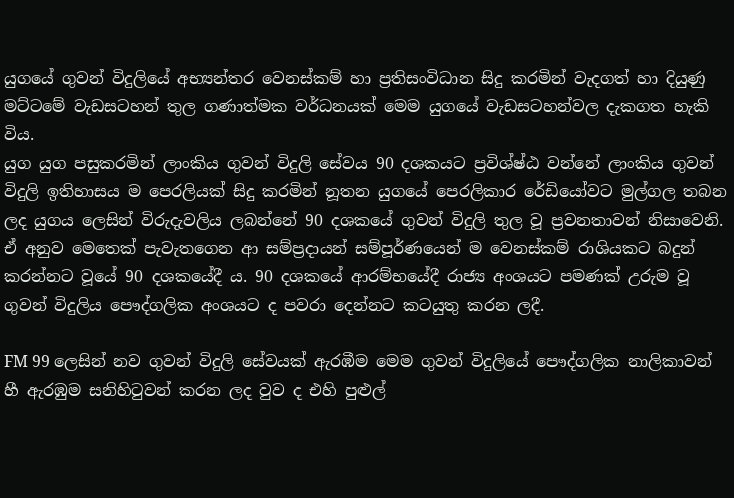යුගයේ ගුවන් විදුලියේ අභ්‍යන්තර වෙනස්කම් හා ප්‍රතිසංවිධාන සිදු කරමින් වැදගත් හා දියුණු මට්ටමේ වැඩසටහන් තුල ගණාත්මක වර්ධනයක් මෙම යුගයේ වැඩසටහන්වල දැකගත හැකි විය.
යුග යුග පසුකරමින් ලාංකිය ගුවන් විදුලි සේවය 90 දශකයට ප්‍රවිශ්ෂ්ඨ වන්නේ ලාංකිය ගුවන් විදුලි ඉතිහාසය ම පෙරලියක් සිදු කරමින් නූතන යුගයේ පෙරලිකාර රේඩියෝවට මුල්ගල තබන ලද යුගය ලෙසින් විරුදැවලිය ලබන්නේ 90 දශකයේ ගුවන් විදුලි තුල වූ ප්‍රවනතාවන් නිසාවෙනි. ඒ අනුව මෙතෙක් පැවැතගෙන ආ සම්ප්‍රදායන් සම්පූර්ණයෙන් ම වෙනස්කම් රාශියකට බදුන් කරන්නට වූයේ 90 දශකයේදී ය. 90 දශකයේ ආරම්භයේදී රාජ්‍ය අංශයට පමණක් උරුම වූ ගුවන් විදුලිය පෞද්ගලික අංශයට ද පවරා දෙන්නට කටයුතු කරන ලදී.

FM 99 ලෙසින් නව ගුවන් විදුලි සේවයක් ඇරඹීම මෙම ගුවන් විදුලියේ පෞද්ගලික නාලිකාවන් හී ඇරඹුම සනිහිටුවන් කරන ලද වුව ද එහි පුළුල්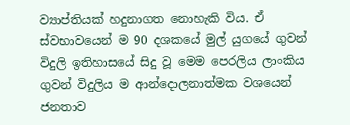ව්‍යාප්තියක් හදුනාගත නොහැකි විය. ඒ ස්වභාවයෙන් ම 90 දශකයේ මුල් යුගයේ ගුවන් විදුලි ඉතිහාසයේ සිදු වූ මෙම පෙරලිය ලාංකිය ගුවන් විදුලිය ම ආන්දොලනාත්මක වශයෙන් ජනතාව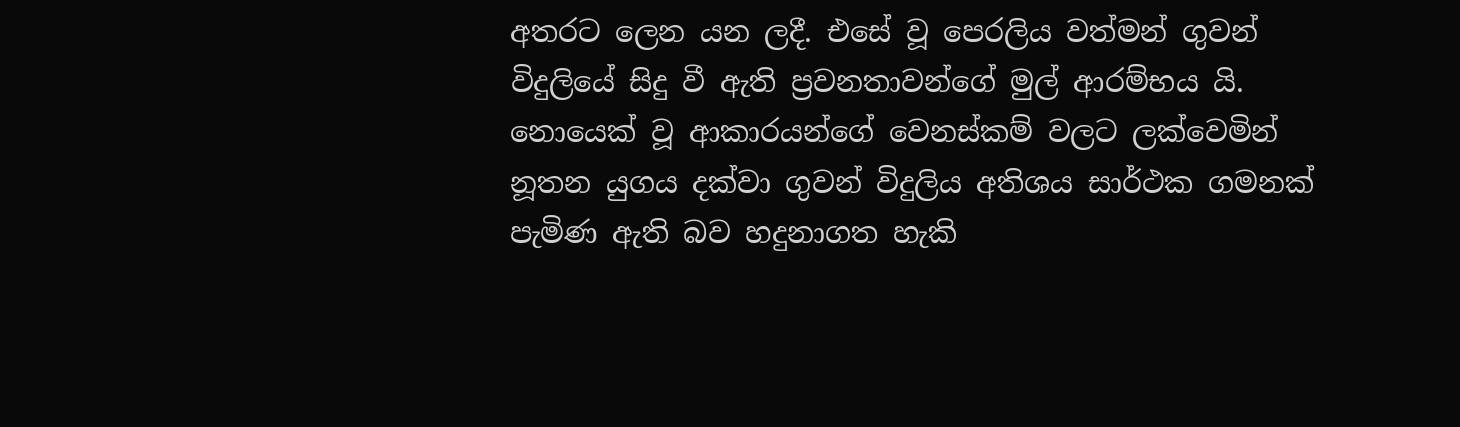අතරට ලෙන යන ලදී. එසේ වූ පෙරලිය වත්මන් ගුවන් විදුලියේ සිදු වී ඇති ප්‍රවනතාවන්ගේ මුල් ආරම්භය යි. නොයෙක් වූ ආකාරයන්ගේ වෙනස්කම් වලට ලක්වෙමින් නූතන යුගය දක්වා ගුවන් විදුලිය අතිශය සාර්ථක ගමනක් පැමිණ ඇති බව හදුනාගත හැකි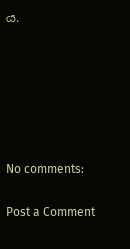ය.






No comments:

Post a Comment